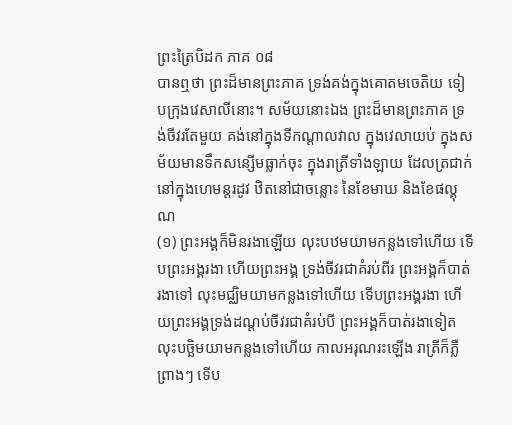ព្រះត្រៃបិដក ភាគ ០៨
បានឮថា ព្រះដ៏មានព្រះភាគ ទ្រង់គង់ក្នុងគោតមចេតិយ ទៀបក្រុងវេសាលីនោះ។ សម័យនោះឯង ព្រះដ៏មានព្រះភាគ ទ្រង់ចីវរតែមួយ គង់នៅក្នុងទីកណ្តាលវាល ក្នុងវេលាយប់ ក្នុងសម័យមានទឹកសន្សើមធ្លាក់ចុះ ក្នុងរាត្រីទាំងឡាយ ដែលត្រជាក់ នៅក្នុងហេមន្តរដូវ ឋិតនៅជាចន្លោះ នៃខែមាឃ និងខែផល្គុណ
(១) ព្រះអង្គក៏មិនរងាឡើយ លុះបឋមយាមកន្លងទៅហើយ ទើបព្រះអង្គរងា ហើយព្រះអង្គ ទ្រង់ចីវរជាគំរប់ពីរ ព្រះអង្គក៏បាត់រងាទៅ លុះមជ្ឈិមយាមកន្លងទៅហើយ ទើបព្រះអង្គរងា ហើយព្រះអង្គទ្រង់ដណ្តប់ចីវរជាគំរប់បី ព្រះអង្គក៏បាត់រងាទៀត លុះបច្ឆិមយាមកន្លងទៅហើយ កាលអរុណរះឡើង រាត្រីក៏ភ្លឺព្រាងៗ ទើប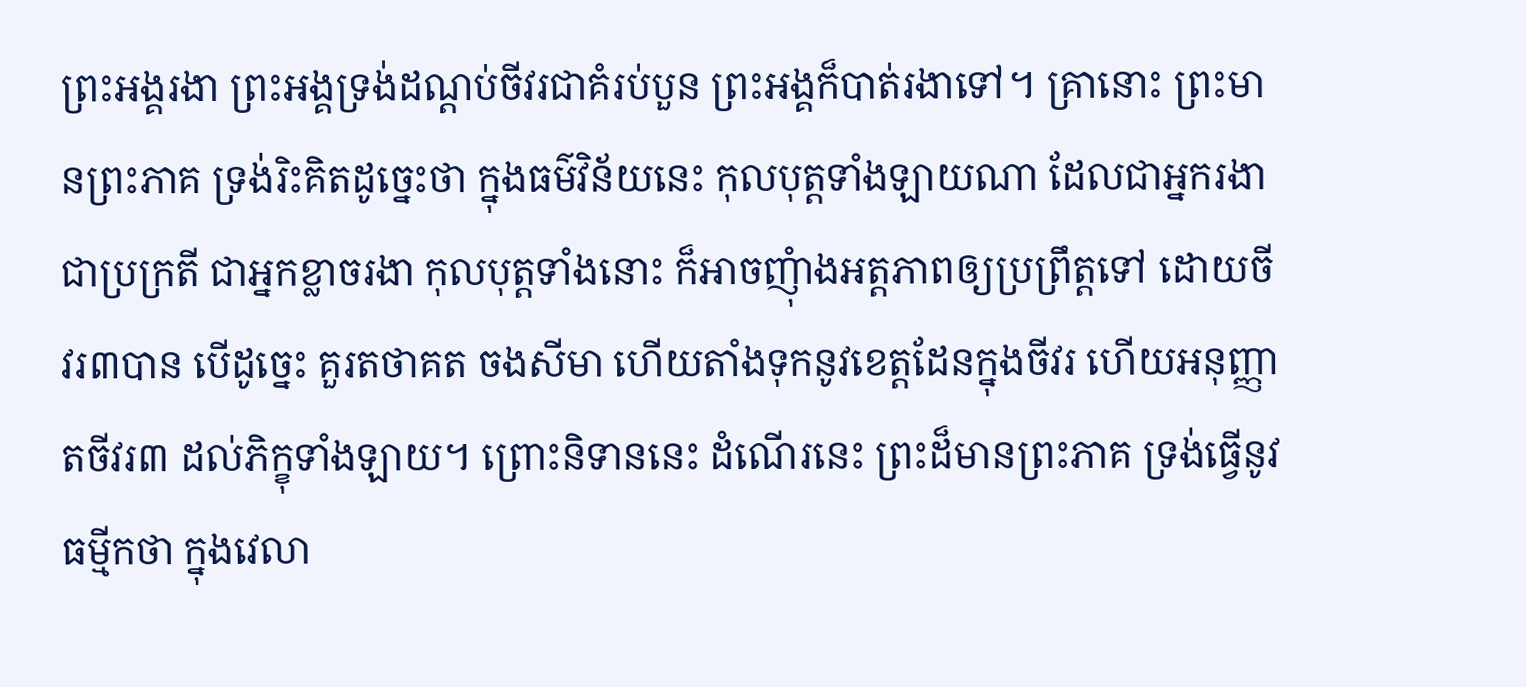ព្រះអង្គរងា ព្រះអង្គទ្រង់ដណ្តប់ចីវរជាគំរប់បួន ព្រះអង្គក៏បាត់រងាទៅ។ គ្រានោះ ព្រះមានព្រះភាគ ទ្រង់រិះគិតដូច្នេះថា ក្នុងធម៌វិន័យនេះ កុលបុត្តទាំងឡាយណា ដែលជាអ្នករងាជាប្រក្រតី ជាអ្នកខ្លាចរងា កុលបុត្តទាំងនោះ ក៏អាចញុំាងអត្តភាពឲ្យប្រព្រឹត្តទៅ ដោយចីវរ៣បាន បើដូច្នេះ គួរតថាគត ចងសីមា ហើយតាំងទុកនូវខេត្តដែនក្នុងចីវរ ហើយអនុញ្ញាតចីវរ៣ ដល់ភិក្ខុទាំងឡាយ។ ព្រោះនិទាននេះ ដំណើរនេះ ព្រះដ៏មានព្រះភាគ ទ្រង់ធ្វើនូវធម្មីកថា ក្នុងវេលា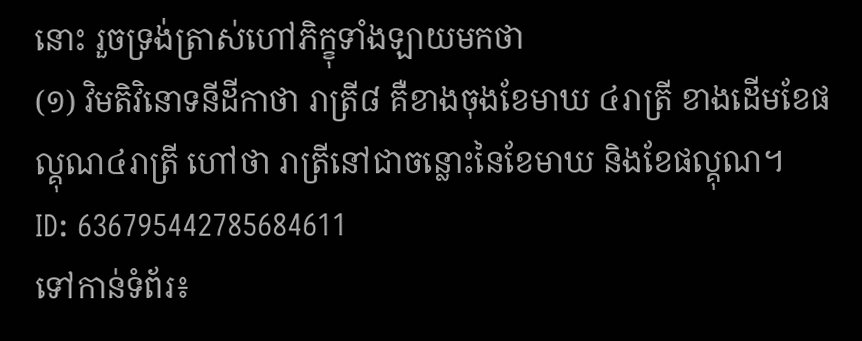នោះ រួចទ្រង់ត្រាស់ហៅភិក្ខុទាំងឡាយមកថា
(១) វិមតិវិនោទនីដីកាថា រាត្រី៨ គឺខាងចុងខែមាឃ ៤រាត្រី ខាងដើមខែផល្គុណ៤រាត្រី ហៅថា រាត្រីនៅជាចន្លោះនៃខែមាឃ និងខែផល្គុណ។
ID: 636795442785684611
ទៅកាន់ទំព័រ៖